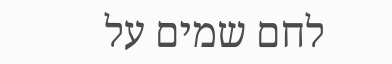לחם שמים על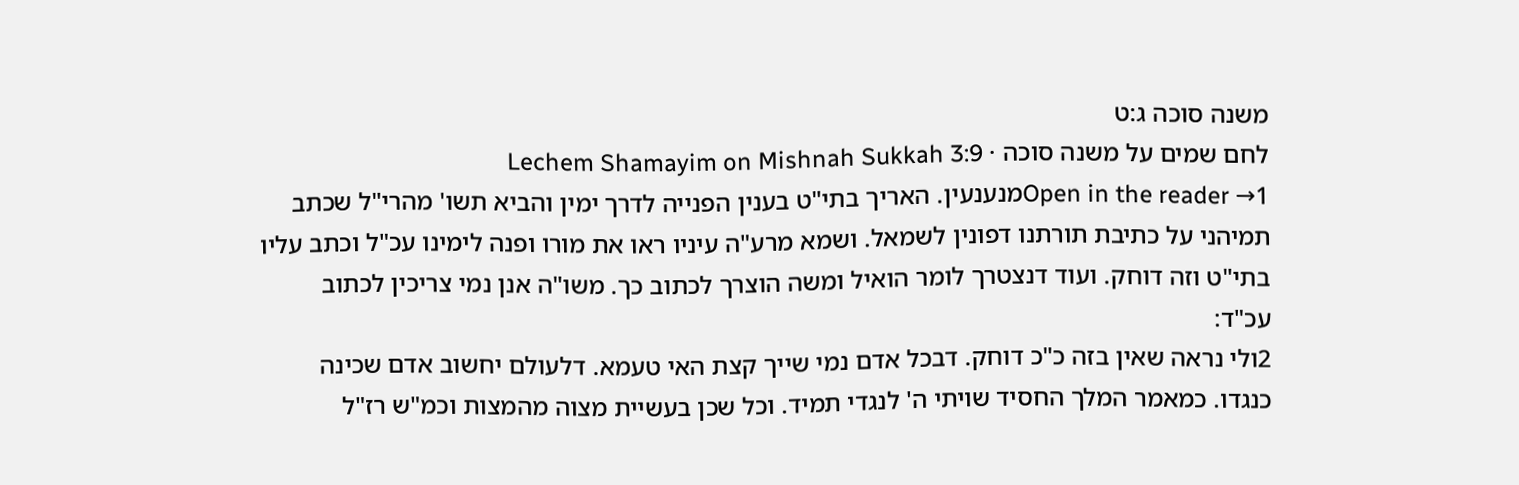משנה סוכה ג:ט
לחם שמים על משנה סוכה · Lechem Shamayim on Mishnah Sukkah 3:9
Open in the reader →1מנענעין. האריך בתי"ט בענין הפנייה לדרך ימין והביא תשו' מהרי"ל שכתב תמיהני על כתיבת תורתנו דפונין לשמאל. ושמא מרע"ה עיניו ראו את מורו ופנה לימינו עכ"ל וכתב עליו בתי"ט וזה דוחק. ועוד דנצטרך לומר הואיל ומשה הוצרך לכתוב כך. משו"ה אנן נמי צריכין לכתוב עכ"ד:
2ולי נראה שאין בזה כ"כ דוחק. דבכל אדם נמי שייך קצת האי טעמא. דלעולם יחשוב אדם שכינה כנגדו. כמאמר המלך החסיד שויתי ה' לנגדי תמיד. וכל שכן בעשיית מצוה מהמצות וכמ"ש רז"ל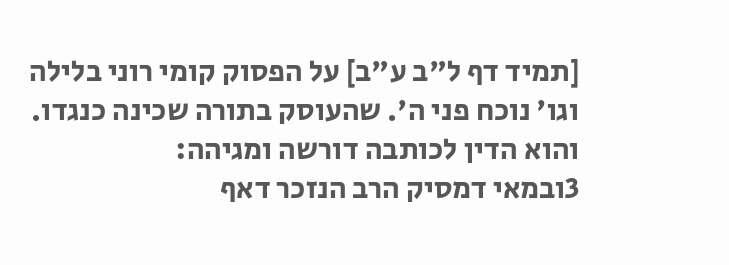[תמיד דף ל"ב ע"ב] על הפסוק קומי רוני בלילה וגו' נוכח פני ה'. שהעוסק בתורה שכינה כנגדו. והוא הדין לכותבה דורשה ומגיהה:
3ובמאי דמסיק הרב הנזכר דאף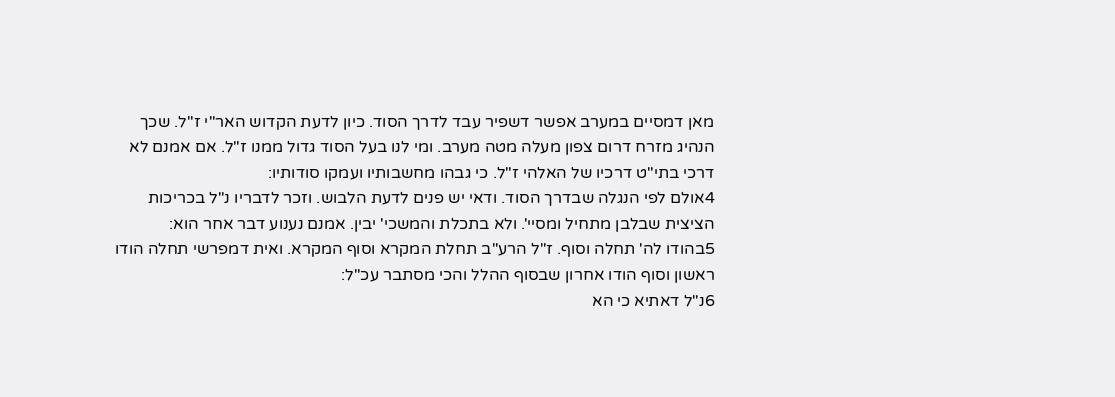מאן דמסיים במערב אפשר דשפיר עבד לדרך הסוד. כיון לדעת הקדוש האר"י ז"ל. שכך הנהיג מזרח דרום צפון מעלה מטה מערב. ומי לנו בעל הסוד גדול ממנו ז"ל. אם אמנם לא דרכי בתי"ט דרכיו של האלהי ז"ל. כי גבהו מחשבותיו ועמקו סודותיו:
4אולם לפי הנגלה שבדרך הסוד. ודאי יש פנים לדעת הלבוש. וזכר לדבריו נ"ל בכריכות הציצית שבלבן מתחיל ומסיי'. ולא בתכלת והמשכי' יבין. אמנם נענוע דבר אחר הוא:
5בהודו לה' תחלה וסוף. ז"ל הרע"ב תחלת המקרא וסוף המקרא. ואית דמפרשי תחלה הודו ראשון וסוף הודו אחרון שבסוף ההלל והכי מסתבר עכ"ל:
6נ"ל דאתיא כי הא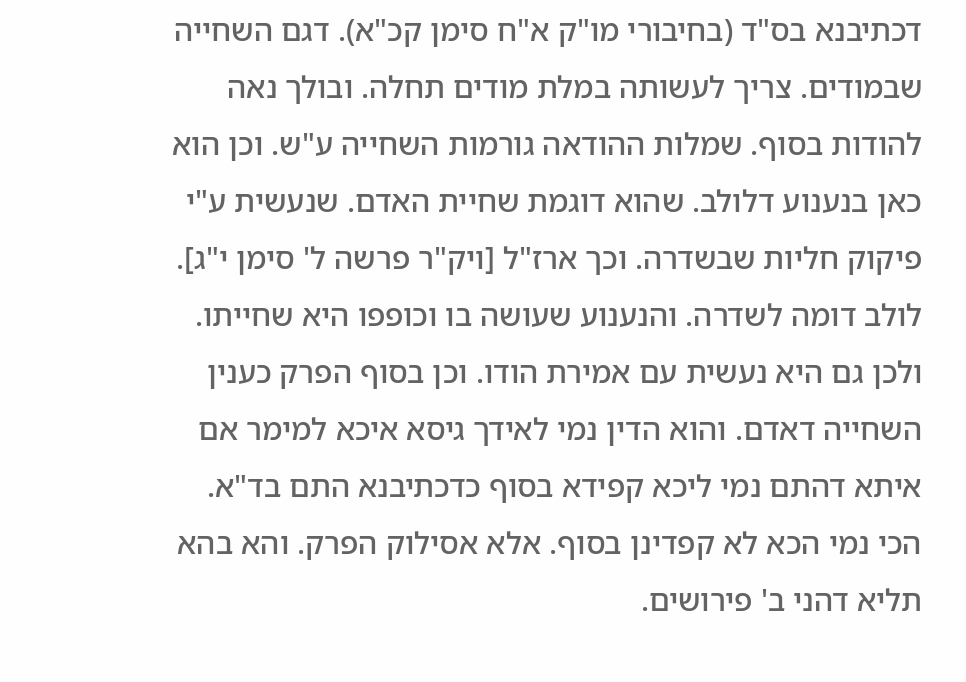דכתיבנא בס"ד (בחיבורי מו"ק א"ח סימן קכ"א). דגם השחייה שבמודים. צריך לעשותה במלת מודים תחלה. ובולך נאה להודות בסוף. שמלות ההודאה גורמות השחייה ע"ש. וכן הוא כאן בנענוע דלולב. שהוא דוגמת שחיית האדם. שנעשית ע"י פיקוק חליות שבשדרה. וכך ארז"ל [ויק"ר פרשה ל' סימן י"ג]. לולב דומה לשדרה. והנענוע שעושה בו וכופפו היא שחייתו. ולכן גם היא נעשית עם אמירת הודו. וכן בסוף הפרק כענין השחייה דאדם. והוא הדין נמי לאידך גיסא איכא למימר אם איתא דהתם נמי ליכא קפידא בסוף כדכתיבנא התם בד"א. הכי נמי הכא לא קפדינן בסוף. אלא אסילוק הפרק. והא בהא תליא דהני ב' פירושים.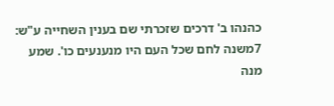כהנהו ב' דרכים שזכרתי שם בענין השחייה ע"ש:
7משנה לחם שכל העם היו מנענעים כו'. שמע מנה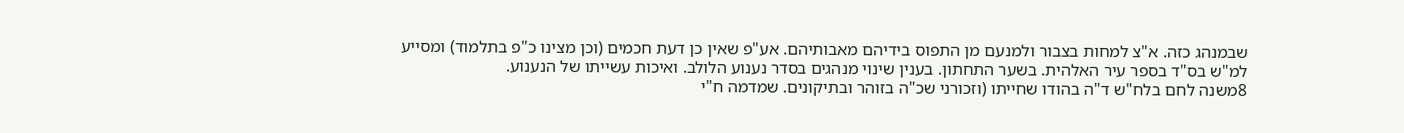שבמנהג כזה. א"צ למחות בצבור ולמנעם מן התפוס בידיהם מאבותיהם. אע"פ שאין כן דעת חכמים (וכן מצינו כ"פ בתלמוד) ומסייע למ"ש בס"ד בספר עיר האלהית. בשער התחתון. בענין שינוי מנהגים בסדר נענוע הלולב. ואיכות עשייתו של הנענוע.
8משנה לחם בלח"ש ד"ה בהודו שחייתו (וזכורני שכ"ה בזוהר ובתיקונים. שמדמה ח"י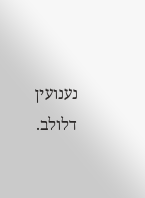נענועין דלולב.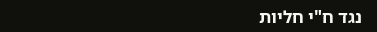נגד ח"י חליות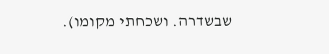שבשדרה. ושכחתי מקומו).